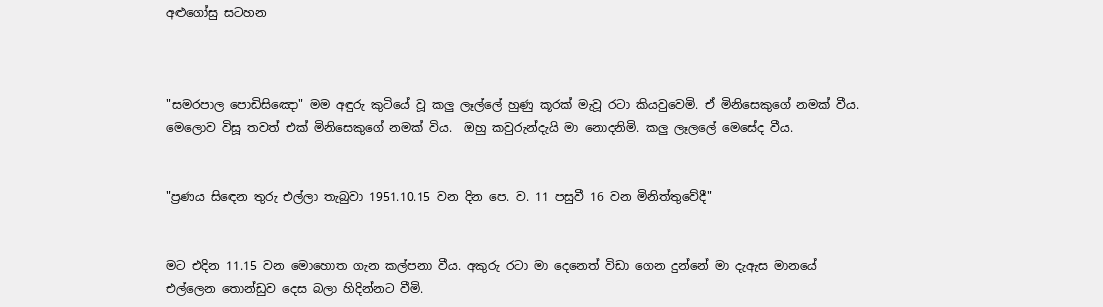අළුගෝසු සටහන



"සමරපාල පොඩිසිඤො" මම අඳුරු කුටියේ වූ කලු ලෑල්ලේ හුණු කූරක් මැවූ රටා කියවුවෙමි. ඒ මිනිසෙකුගේ නමක් වීය. මෙලොව විසූ තවත් එක් මිනිසෙකුගේ නමක් විය.  ඔහු කවුරුන්දැයි මා නොදනිමි. කලු ලෑලලේ මෙසේද වීය.


"ප්‍රණය සිඳෙන තුරු එල්ලා තැබුවා 1951.10.15 වන දින පෙ. ව. 11 පසුවී 16 වන මිනිත්තුවේදී"


මට එදින 11.15 වන මොහොත ගැන කල්පනා වීය. අකුරු රටා මා දෙනෙත් විඩා ගෙන දුන්නේ මා දැඇස මානයේ එල්ලෙන තොන්ඩුව දෙස බලා හිදින්නට වීමි.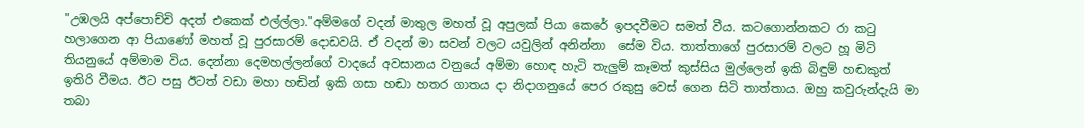"උඹලයි අප්පොච්චි අදත් එකෙක් එල්ල්ලා."අම්මගේ වදන් මාතුල මහත් වූ අපුලක් පියා කෙරේ ඉපදවීමට සමත් වීය. කටගොන්නකට රා කටු හලාගෙන ආ පියාණෝ මහත් වූ පුරසාරම් දොඩවයි. ඒ වදන් මා සවන් වලට යවුලින් අනින්නා  සේම විය. තාත්තාගේ පුරසාරම් වලට හූ මිටි තියනුයේ අම්මාම විය. දෙන්නා දෙමහල්ලන්ගේ වාදයේ අවසානය වනුයේ අම්මා හොඳ හැටි තැලුම් කෑමත් කුස්සිය මුල්ලෙන් ඉකි බිඳුම් හඬකුත් ඉතිරි වීමය. ඊට පසු ඊටත් වඩා මහා හඬින් ඉකි ගසා හඬා හතර ගාතය දා නිදාගනුයේ පෙර රකුසු වෙස් ගෙන සිටි තාත්තාය. ඔහු කවුරුන්දැයි මා තබා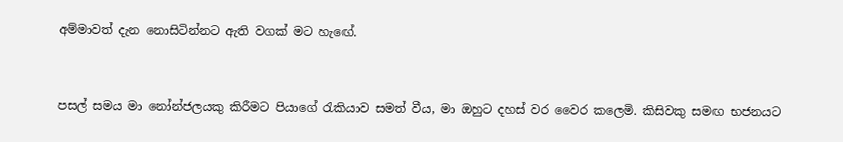අම්මාවත් දැන නොසිටින්නට ඇති වගක් මට හැඟේ.


පසල් සමය මා නෝන්ජලයකු කිරීමට පියාගේ රැකියාව සමත් වීය, මා ඔහුට දහස් වර වෛර කලෙමි. කිසිවකු සමඟ භජනයට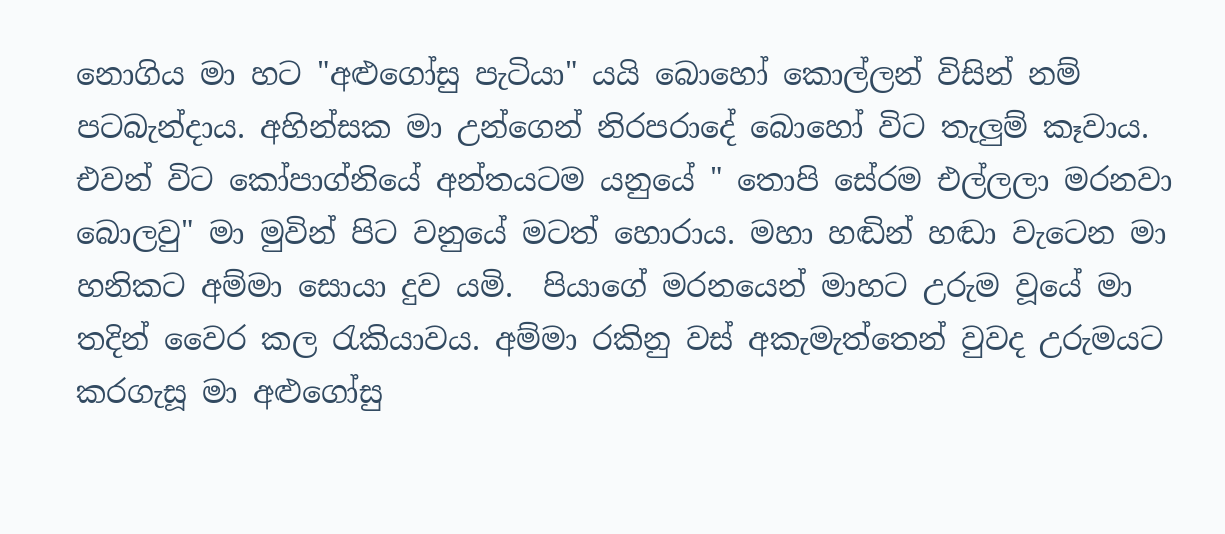නොගිය මා හට "අළුගෝසු පැටියා" යයි බොහෝ කොල්ලන් විසින් නම් පටබැන්දාය. අහින්සක මා උන්ගෙන් නිරපරාදේ බොහෝ විට තැලුම් කෑවාය. එවන් විට කෝපාග්නියේ අන්තයටම යනුයේ " තොපි සේරම එල්ලලා මරනවා බොලවු" මා මුවින් පිට වනුයේ මටත් හොරාය. මහා හඬින් හඬා වැටෙන මා හනිකට අම්මා සොයා දුව යමි.  පියාගේ මරනයෙන් මාහට උරුම වූයේ මා තදින් වෛර කල රැකියාවය. අම්මා රකිනු වස් අකැමැත්තෙන් වුවද උරුමයට කරගැසූ මා අළුගෝසු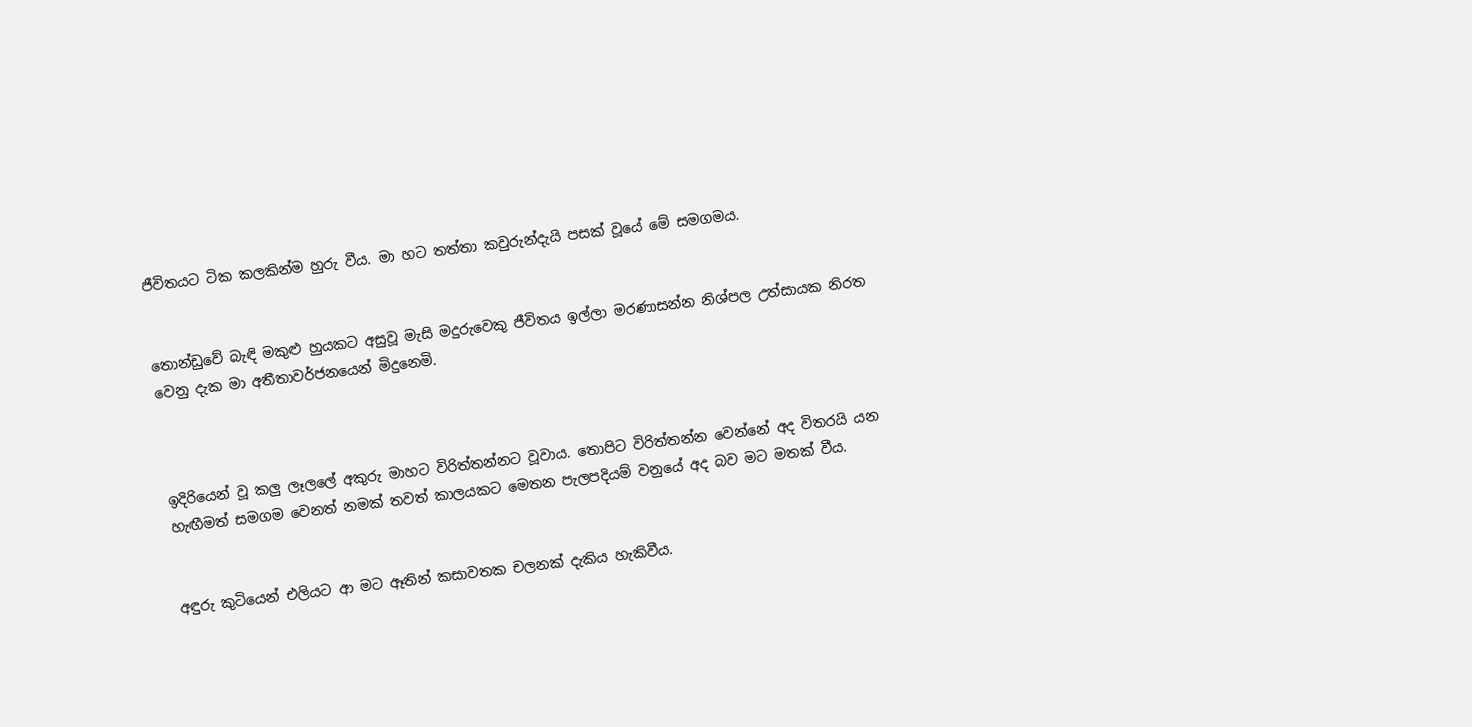ජීවිතයට ටික කලකින්ම හුරු වීය. මා හට තත්තා කවුරුන්දැයි පසක් වූයේ මේ සමගමය.


තොන්ඩුවේ බැඳි මකුළු හුයකට අසුවූ මැසි මදුරුවෙකු ජීවිතය ඉල්ලා මරණාසන්න නිශ්පල උත්සායක නිරත වෙනු දැක මා අතීතාවර්ජනයෙන් මිදුනෙමි.



ඉදිරියෙන් වූ කලු ලෑලලේ අකුරු මාහට විරිත්තන්නට වූවාය. තොපිට විරිත්තන්න වෙන්නේ අද විතරයි යන හැඟීමත් සමගම වෙනත් නමක් තවත් කාලයකට මෙතන පැලපදියම් වනුයේ අද බව මට මතක් වීය.


අඳුරු කුටියෙන් එලියට ආ මට ඈතින් කසාවතක චලනක් දැකිය හැකිවීය.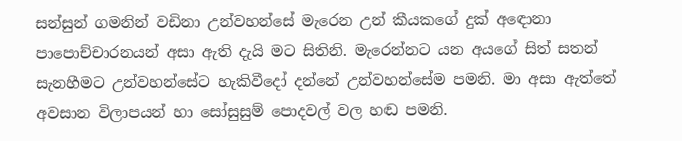සන්සුන් ගමනින් වඩිනා උන්වහන්සේ මැරෙන උන් කීයකගේ දුක් අඳොනා පාපොච්චාරනයන් අසා ඇති දැයි මට සිතිනි. මැරෙන්නට යන අයගේ සිත් සතන් සැනහීමට උන්වහන්සේට හැකිවීදෝ දන්නේ උන්වහන්සේම පමනි. මා අසා ඇත්තේ අවසාන විලාපයන් හා සෝසුසුම් පොදවල් වල හඬ පමනි.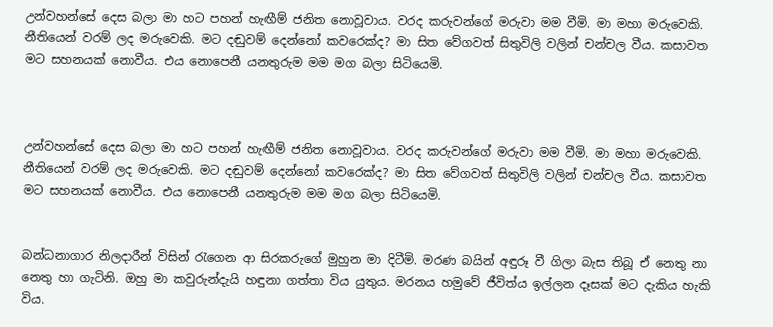උන්වහන්සේ දෙස බලා මා හට පහන් හැඟීම් ජනිත නොවූවාය. වරද කරුවන්ගේ මරුවා මම වීමි. මා මහා මරුවෙකි. නීතියෙන් වරම් ලද මරුවෙකි. මට දඬුවම් දෙන්නෝ කවරෙක්ද? මා සිත වේගවත් සිතුවිලි වලින් චන්චල වීය. කසාවත මට සහනයක් නොවීය. එය නොපෙනී යනතුරුම මම මග බලා සිටියෙමි.



උන්වහන්සේ දෙස බලා මා හට පහන් හැඟීම් ජනිත නොවූවාය. වරද කරුවන්ගේ මරුවා මම වීමි. මා මහා මරුවෙකි. නීතියෙන් වරම් ලද මරුවෙකි. මට දඬුවම් දෙන්නෝ කවරෙක්ද? මා සිත වේගවත් සිතුවිලි වලින් චන්චල වීය. කසාවත මට සහනයක් නොවීය. එය නොපෙනී යනතුරුම මම මග බලා සිටියෙමි.


බන්ධනාගාර නිලදාරීන් විසින් රැගෙන ආ සිරකරුගේ මුහුන මා දිටීමි. මරණ බයින් අඳුරූ වී ගිලා බැස තිබූ ඒ නෙතු නා නෙතු හා ගැටිනි. ඔහු මා කවුරුන්දැයි හඳුනා ගත්තා විය යුතුය. මරනය හමුවේ ජීවිත්ය ඉල්ලන දෑසක් මට දැකිය හැකි විය.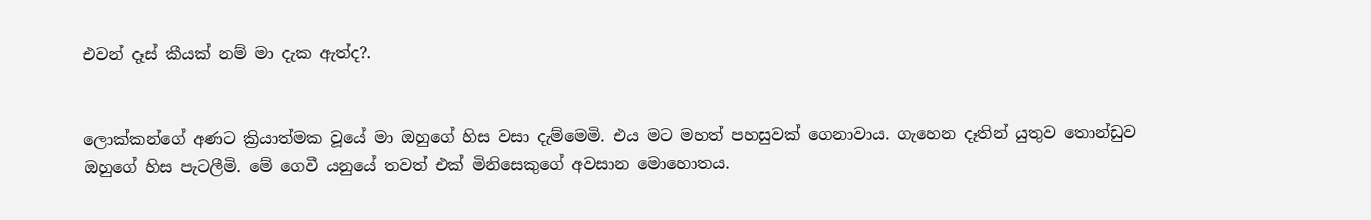එවන් දෑස් කීයක් නම් මා දැක ඇත්ද?.


ලොක්කන්ගේ අණට ක්‍රියාත්මක වූයේ මා ඔහුගේ හිස වසා දැම්මෙමි. එය මට මහත් පහසුවක් ගෙනාවාය. ගැහෙන දෑතින් යුතුව තොන්ඩුව ඔහුගේ හිස පැටලීමි. මේ ගෙවී යනුයේ තවත් එක් මිනිසෙකුගේ අවසාන මොහොතය.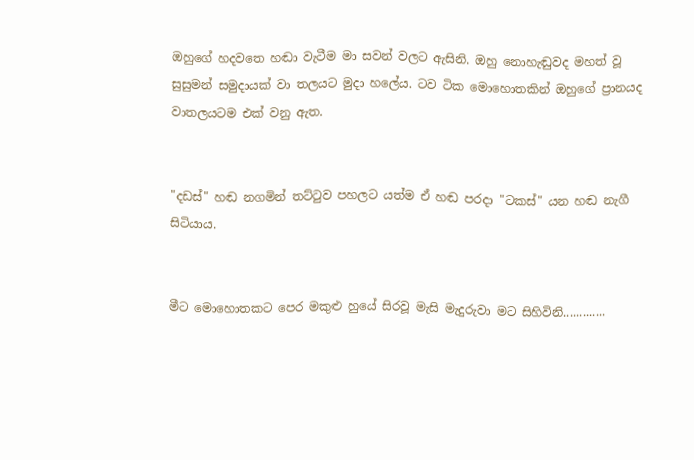ඔහුගේ හදවතෙ හඬා වැටීම මා සවන් වලට ඇසිනි. ඔහු නොහැඬුවද මහත් වූ සුසුමන් සමුදායක් වා තලයට මුදා හලේය. ටව ටික මොහොතකින් ඔහුගේ ප්‍රානයද වාතලයටම එක් වනු ඇත.


"දඩස්" හඬ නගමින් තට්ටුව පහලට යත්ම ඒ හඬ පරදා "ටකස්" යන හඬ නැගී සිටියාය.


මීට මොහොතකට පෙර මකුළු හුයේ සිරවූ මැසි මැදුරුවා මට සිහිවිනි.............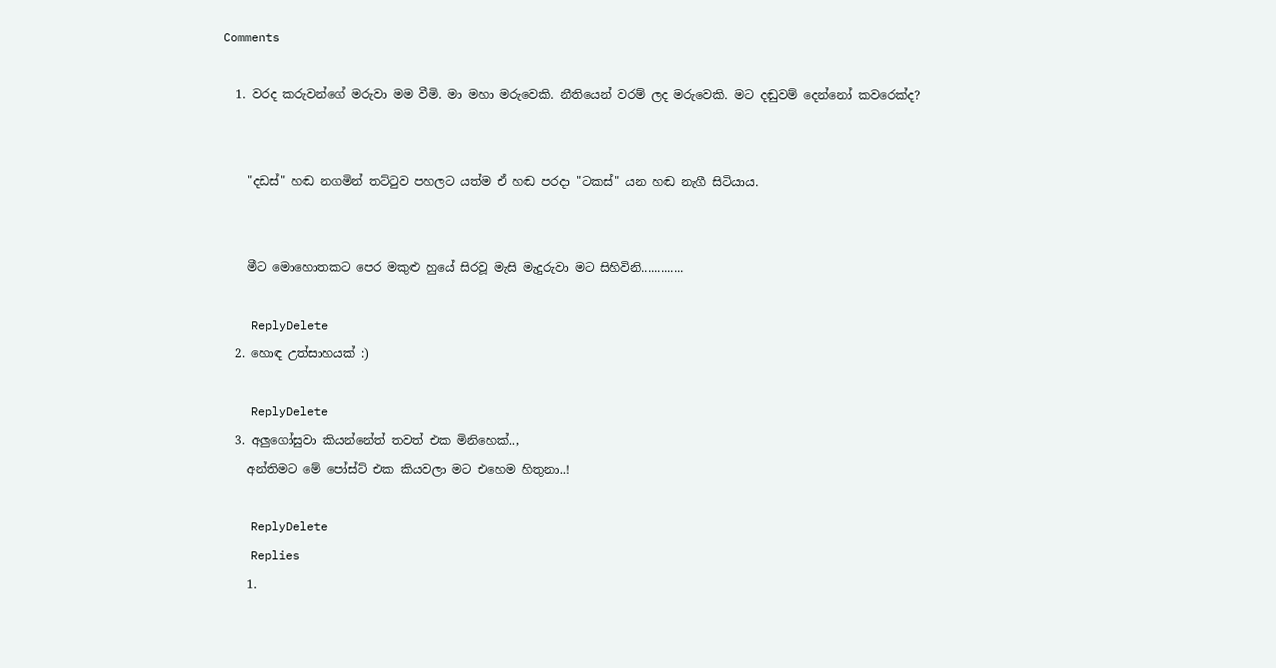Comments

  1. වරද කරුවන්ගේ මරුවා මම වීමි. මා මහා මරුවෙකි. නීතියෙන් වරම් ලද මරුවෙකි. මට දඬුවම් දෙන්නෝ කවරෙක්ද?


    "දඩස්" හඬ නගමින් තට්ටුව පහලට යත්ම ඒ හඬ පරදා "ටකස්" යන හඬ නැගී සිටියාය.


    මීට මොහොතකට පෙර මකුළු හුයේ සිරවූ මැසි මැදුරුවා මට සිහිවිනි.............

    ReplyDelete
  2. හොඳ උත්සාහයක් :)

    ReplyDelete
  3. අලුගෝසුවා කියන්නේත් තවත් එක මිනිහෙක්..,
    අන්තිමට මේ පෝස්ට් එක කියවලා මට එහෙම හිතුනා..!

    ReplyDelete
    Replies
    1.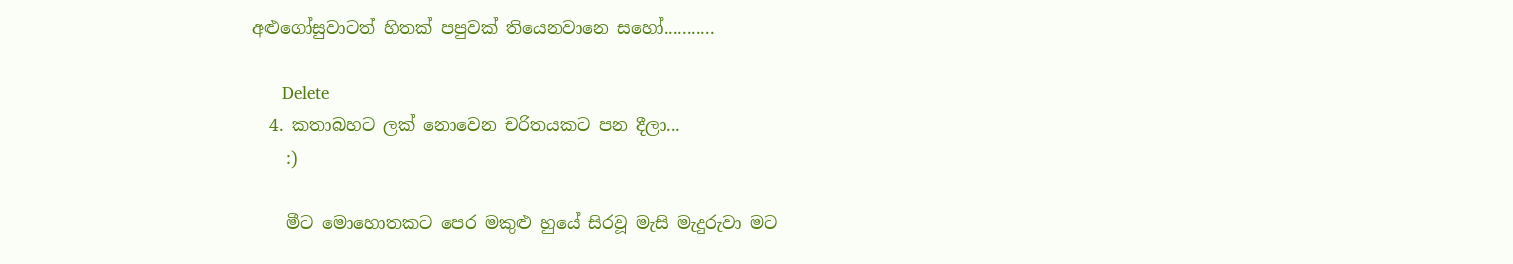අළුගෝසුවාටත් හිතක් පපුවක් තියෙනවානෙ සහෝ...........

      Delete
  4. කතාබහට ලක් නොවෙන චරිතයකට පන දීලා...
    :)

    මීට මොහොතකට පෙර මකුළු හුයේ සිරවූ මැසි මැදුරුවා මට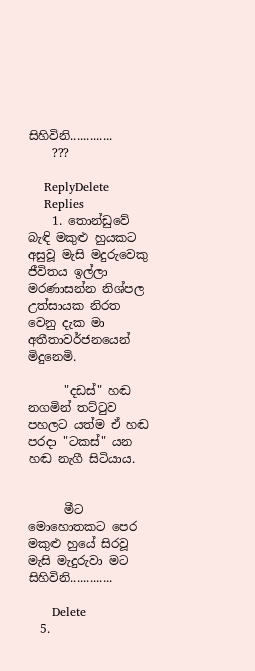සිහිවිනි.............
    ???

    ReplyDelete
    Replies
    1. තොන්ඩුවේ බැඳි මකුළු හුයකට අසුවූ මැසි මදුරුවෙකු ජීවිතය ඉල්ලා මරණාසන්න නිශ්පල උත්සායක නිරත වෙනු දැක මා අතීතාවර්ජනයෙන් මිදුනෙමි.

      "දඩස්" හඬ නගමින් තට්ටුව පහලට යත්ම ඒ හඬ පරදා "ටකස්" යන හඬ නැගී සිටියාය.


      මීට මොහොතකට පෙර මකුළු හුයේ සිරවූ මැසි මැදුරුවා මට සිහිවිනි.............

      Delete
  5.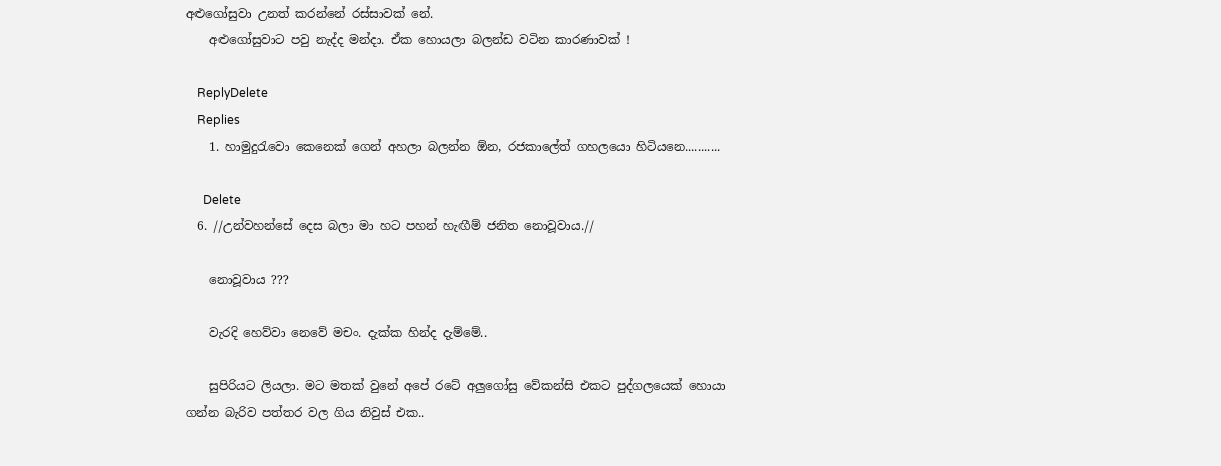අළුගෝසුවා උනත් කරන්නේ රස්සාවක් නේ.
    අළුගෝසුවාට පවු නැද්ද මන්දා. ඒක හොයලා බලන්ඩ වටින කාරණාවක් !

    ReplyDelete
    Replies
    1. හාමුදුරැවො කෙනෙක් ගෙන් අහලා බලන්න ඕන, රජකාලේත් ගහලයො හිටියනෙ...........

      Delete
  6. //උන්වහන්සේ දෙස බලා මා හට පහන් හැඟීම් ජනිත නොවූවාය.//

    නොවූවාය ???

    වැරදි හෙව්‍වා‍ නෙවේ මචං. දැක්ක හින්ද දැම්මේ..

    සුපිරියට ලියලා. මට මතක් වුනේ අපේ රටේ අලුගෝසු වේකන්සි එකට පුද්ගලයෙක් හොයා ගන්න බැරිව පත්තර වල ගිය නිවුස් එක..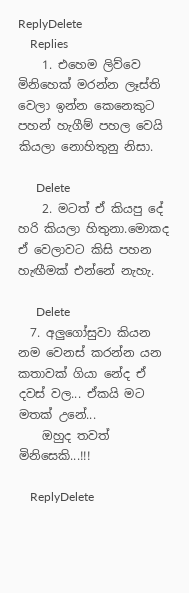ReplyDelete
    Replies
    1. එහෙම ලිව්වෙ මිනිහෙක් මරන්න ලෑස්ති වෙලා ඉන්න කෙනෙකුට පහන් හැගීම් පහල වෙයි කියලා නොහිතුනු නිසා.

      Delete
    2. මටත් ඒ කියපු දේ හරි කියලා හිතුනා.මොකද ඒ වෙලාවට කිසි පහන හැඟීමක් එන්නේ නැහැ.

      Delete
  7. අලුගෝසුවා කියන නම වෙනස් කරන්න යන කතාවක් ගියා නේද ඒ දවස් වල... ඒකයි මට මතක් උනේ...
    ඔහුද තවත් මිනිසෙකි...!!!

    ReplyDelete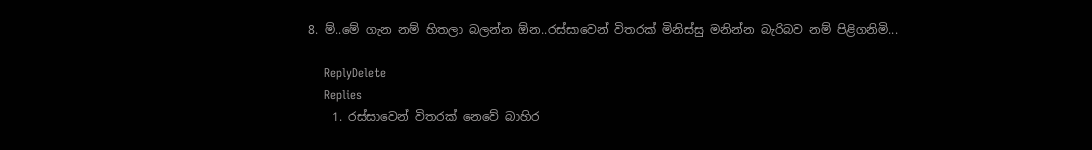8. ම්..මේ ගැන නම් හිතලා බලන්න ඕන..රස්සාවෙන් විතරක් මිනිස්සු මනින්න බැරිබව නම් පිළිගනිමි...

    ReplyDelete
    Replies
    1. රස්සාවෙන් විතරක් නෙවේ බාහිර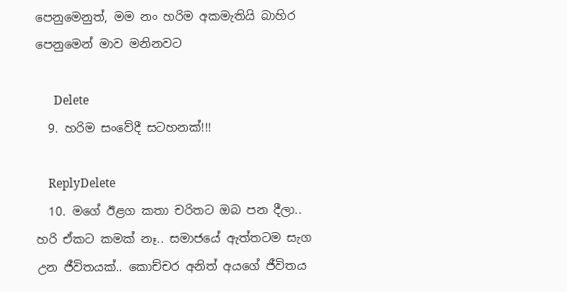පෙනුමෙනුත්, මම නං හරිම අකමැතියි බාහිර පෙනුමෙන් මාව මනිනවට

      Delete
  9. හරිම සංවේදී සටහනක්!!!

    ReplyDelete
  10. මගේ ඊළග කතා චරිතට ඔබ පන දීලා.. හරි ඒකට කමක් නෑ.. සමාජයේ ඇත්තටම සැග උන ජීවිතයක්.. කොච්චර අනිත් අයගේ ජීවිතය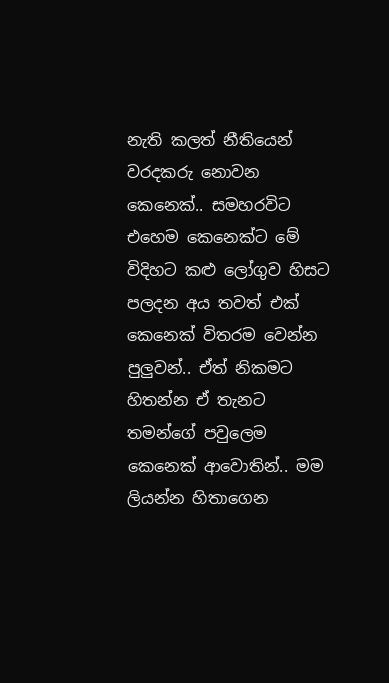නැති කලත් නීතියෙන් වරදකරු නොවන කෙනෙක්.. සමහරවිට එහෙම කෙනෙක්ට මේ විදිහට කළු ලෝගුව හිසට පලදන අය තවත් එක් කෙනෙක් විතරම වෙන්න පුලුවන්.. ඒත් නිකමට හිතන්න ඒ තැනට තමන්ගේ පවුලෙම කෙනෙක් ආවොතින්.. මම ලියන්න හිතාගෙන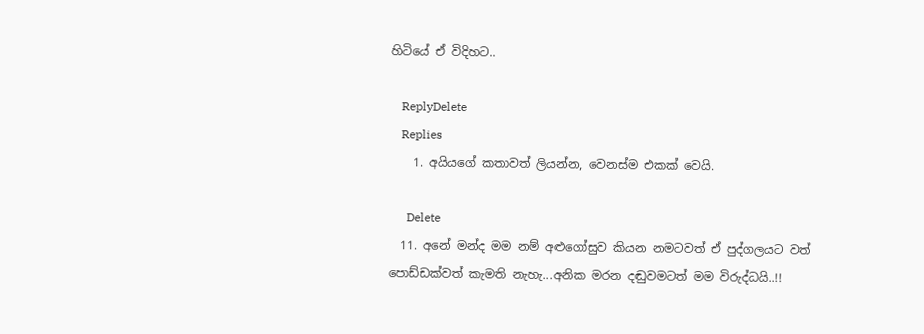හිටියේ ඒ විදිහට..

    ReplyDelete
    Replies
    1. අයියගේ කතාවත් ලියන්න, වෙනස්ම එකක් වෙයි.

      Delete
  11. අනේ මන්ද මම නම් අළුගෝසුව කියන නමටවත් ඒ පුද්ගලයට වත් පොඩ්ඩක්වත් කැමති නැහැ...අනික මරන දඬුවමටත් මම විරුද්ධයි..!!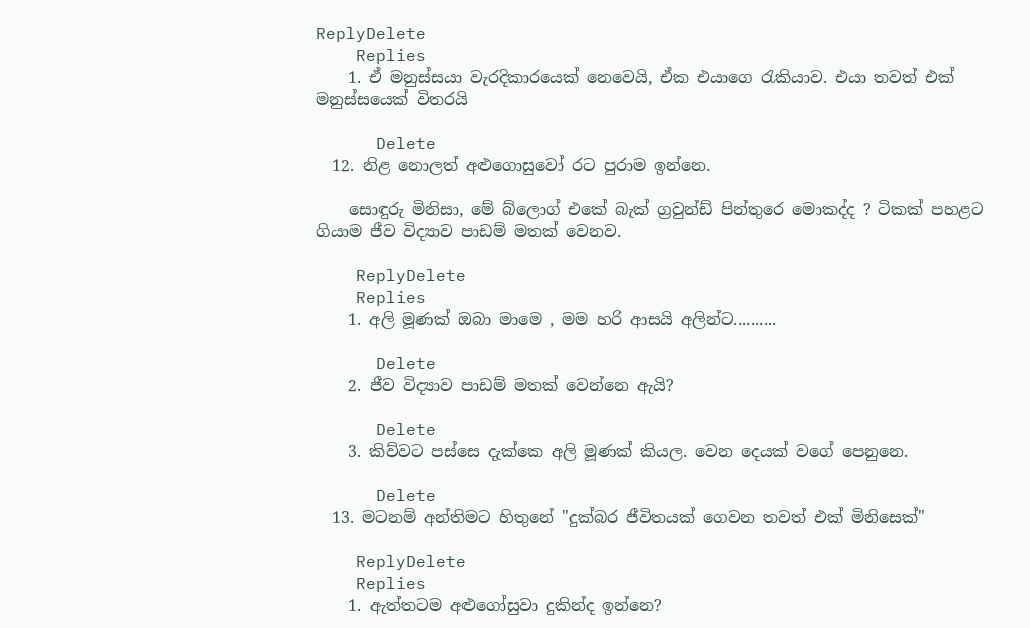ReplyDelete
    Replies
    1. ඒ මනුස්සයා වැරදිකාරයෙක් නෙවෙයි, ඒක එයාගෙ රැකියාව. එයා තවත් එක් මනුස්සයෙක් විතරයි

      Delete
  12. නිළ නොලත් අළුගොසුවෝ රට පුරාම ඉන්නෙ.

    සොඳුරු මිනිසා, මේ බ්ලොග් එකේ බැක් ග්‍රවුන්ඩ් පින්තුරෙ මොකද්ද ? ටිකක් පහළට ගියාම ජීව විද්‍යාව පාඩම් මතක් වෙනව.

    ReplyDelete
    Replies
    1. අලි මූණක් ඔබා මාමෙ , මම හරි ආසයි අලින්ට..........

      Delete
    2. ජීව විද්‍යාව පාඩම් මතක් වෙන්නෙ ඇයි?

      Delete
    3. කිව්වට පස්සෙ දැක්කෙ අලි මූණක් කියල. වෙන දෙයක් වගේ පෙනුනෙ.

      Delete
  13. මටනම් අන්තිමට හිතුනේ "දුක්බර ජීවිතයක් ගෙවන තවත් එක් මිනිසෙක්"

    ReplyDelete
    Replies
    1. ඇත්තටම අළුගෝසුවා දුකින්ද ඉන්නෙ?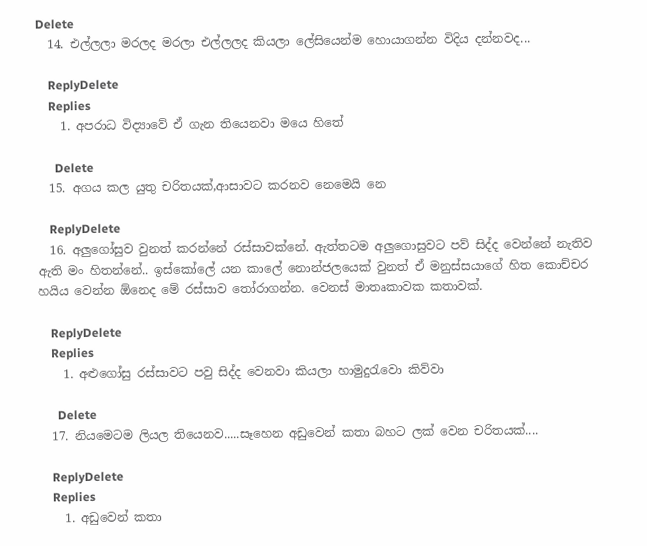Delete
  14. එල්ලලා මරලද මරලා එල්ලලද කියලා ලේසියෙන්ම හොයාගන්න විදිය දන්නවද...

    ReplyDelete
    Replies
    1. අපරාධ විද්‍යාවේ ඒ ගැන තියෙනවා මයෙ හිතේ

      Delete
  15. අගය කල යුතු චරිතයක්,ආසාවට කරනව නෙමෙයි නෙ

    ReplyDelete
  16. අලුගෝසුව වුනත් කරන්නේ රස්සාවක්නේ. ඇත්තටම අලුගොසුවට පව් සිද්ද වෙන්නේ නැතිව ඇති මං හිතන්නේ.. ඉස්කෝලේ යන කාලේ නොන්ජලයෙක් වුනත් ඒ මනුස්සයාගේ හිත කොච්චර හයිය වෙන්න ඕනෙද මේ රස්සාව තෝරාගන්න. වෙනස් මාතෘකාවක කතාවක්.

    ReplyDelete
    Replies
    1. අළුගෝසු රස්සාවට පවු සිද්ද වෙනවා කියලා හාමුදුරැවො කිව්වා

      Delete
  17. නියමෙටම ලියල තියෙනව.....සෑහෙන අඩුවෙන් කතා බහට ලක් වෙන චරිතයක්....

    ReplyDelete
    Replies
    1. අඩුවෙන් කතා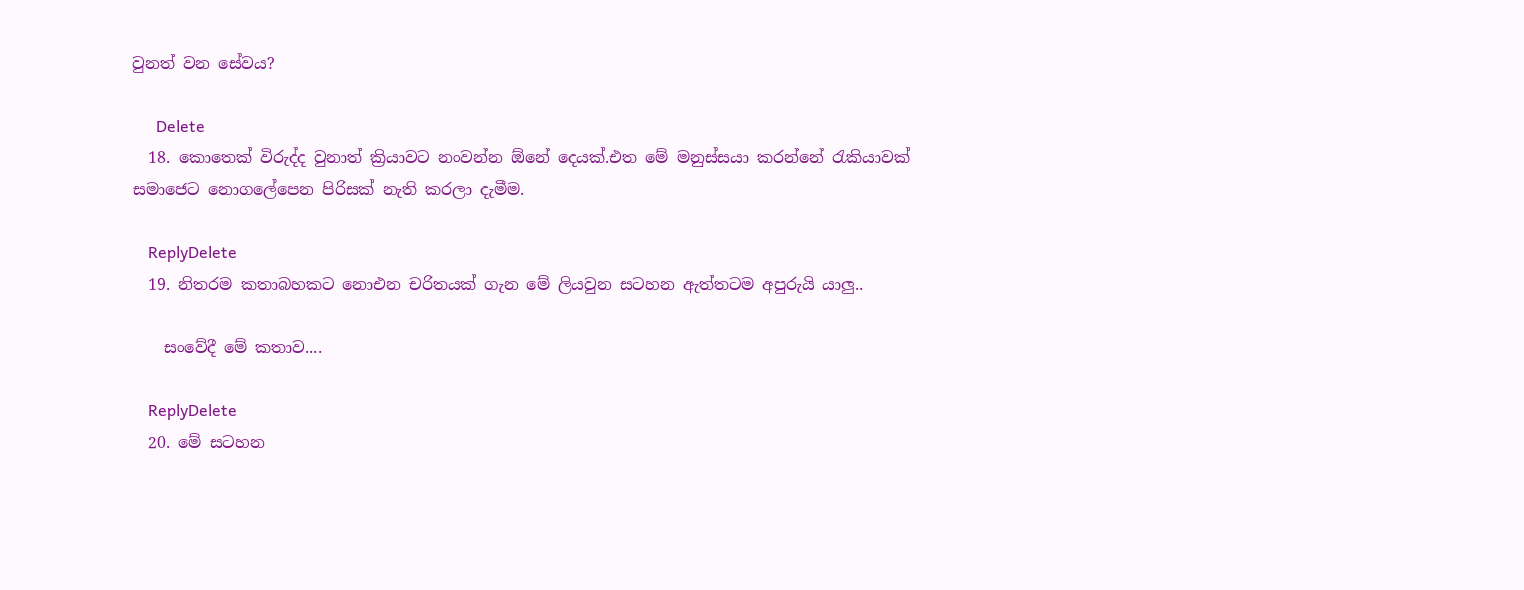වුනත් වන සේවය?

      Delete
  18. කොතෙක් විරුද්ද වුනාත් ක්‍රියාවට නංවන්න ඕනේ දෙයක්.එත මේ මනුස්සයා කරන්නේ රැකියාවක් සමාජෙට නොගලේපෙන පිරිසක් නැති කරලා දැමීම.

    ReplyDelete
  19. නිතරම කතාබහකට නොඑන චරිතයක් ගැන මේ ලියවුන සටහන ඇත්තටම අපුරුයි යාලු..

    සංවේදී මේ කතාව....

    ReplyDelete
  20. මේ සටහන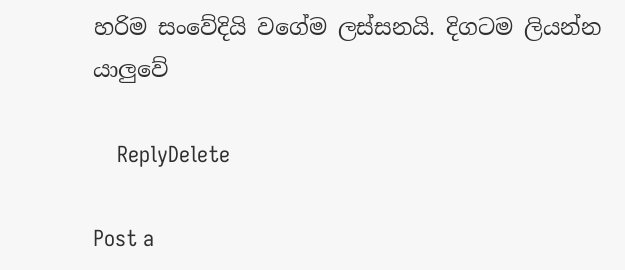හරිම සංවේදියි වගේම ලස්සනයි. දිගටම ලියන්න යාලුවේ

    ReplyDelete

Post a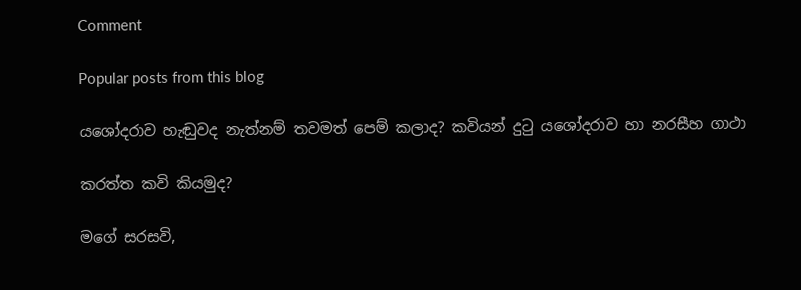Comment

Popular posts from this blog

යශෝදරාව හැඬුවද නැත්නම් තවමත් පෙම් කලාද? කවියන් දුටු යශෝදරාව හා නරසීහ ගාථා

කරත්ත කවි කියමුද?

මගේ සරසවි,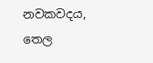නවකවදය, තෙල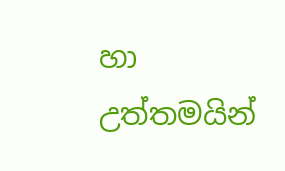හා උත්තමයින්